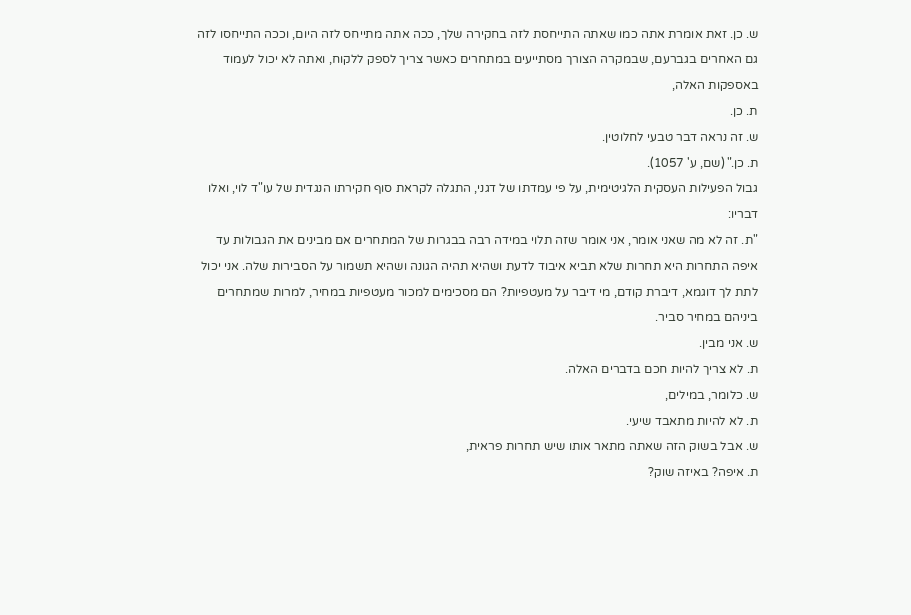ש. כן. זאת אומרת אתה כמו שאתה התייחסת לזה בחקירה שלך, ככה אתה מתייחס לזה היום, וככה התייחסו לזה גם האחרים בגברעם, שבמקרה הצורך מסתייעים במתחרים כאשר צריך לספק ללקוח, ואתה לא יכול לעמוד באספקות האלה,
ת. כן.
ש. זה נראה דבר טבעי לחלוטין.
ת. כן." (שם, ע' 1057).
גבול הפעילות העסקית הלגיטימית, על פי עמדתו של דגני, התגלה לקראת סוף חקירתו הנגדית של עו"ד לוי, ואלו דבריו:
"ת. זה לא מה שאני אומר, אני אומר שזה תלוי במידה רבה בבגרות של המתחרים אם מבינים את הגבולות עד איפה התחרות היא תחרות שלא תביא איבוד לדעת ושהיא תהיה הגונה ושהיא תשמור על הסבירות שלה. אני יכול לתת לך דוגמא, דיברת קודם, מי דיבר על מעטפיות? הם מסכימים למכור מעטפיות במחיר, למרות שמתחרים ביניהם במחיר סביר.
ש. אני מבין.
ת. לא צריך להיות חכם בדברים האלה.
ש. כלומר, במילים,
ת. לא להיות מתאבד שיעי.
ש. אבל בשוק הזה שאתה מתאר אותו שיש תחרות פראית,
ת. איפה? באיזה שוק?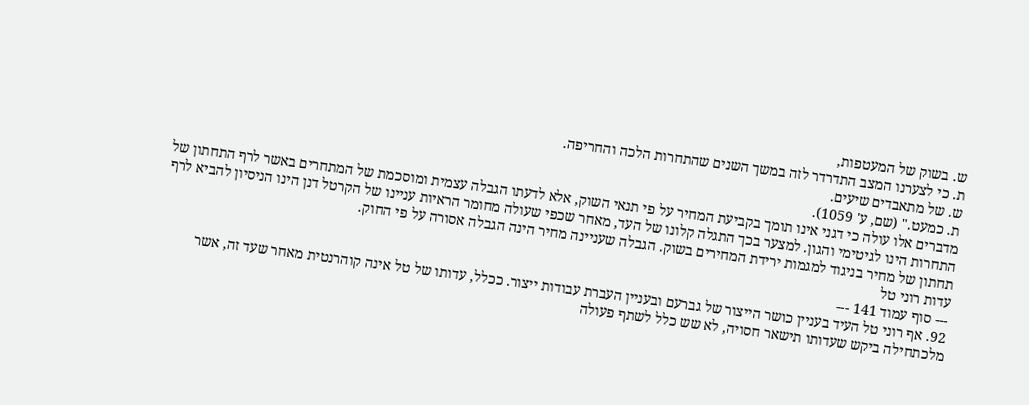ש. בשוק של המעטפות,
ת. כי לצערנו המצב התדרדר לזה במשך השנים שהתחרות הלכה והחריפה.
ש. של מתאבדים שיעים.
ת. כמעט." (שם, ע' 1059).
מדברים אלו עולה כי דגני אינו תומך בקביעת המחיר על פי תנאי השוק, אלא לדעתו הגבלה עצמית ומוסכמת של המתחרים באשר לרף התחתון של התחרות הינו לגיטימי והגון. למצער בכך התגלה קלונו של העד, מאחר שכפי שעולה מחומר הראיות עניינו של הקרטל דנן הינו הניסיון להביא לרף תחתון של מחיר בניגוד למגמות ירידת המחירים בשוק. הגבלה שעניינה מחיר הינה הגבלה אסורה על פי החוק.
עדות רוני טל
--- סוף עמוד 141 ---
92. אף רוני טל העיד בעניין כושר הייצור של גברעם ובעניין העברת עבודות ייצור. ככלל, עדותו של טל אינה קוהרנטית מאחר שעד זה, אשר מלכתחילה ביקש שעדותו תישאר חסויה, לא שש כלל לשתף פעולה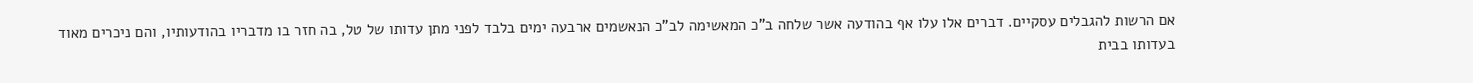אם הרשות להגבלים עסקיים. דברים אלו עלו אף בהודעה אשר שלחה ב"כ המאשימה לב"כ הנאשמים ארבעה ימים בלבד לפני מתן עדותו של טל, בה חזר בו מדבריו בהודעותיו, והם ניכרים מאוד בעדותו בבית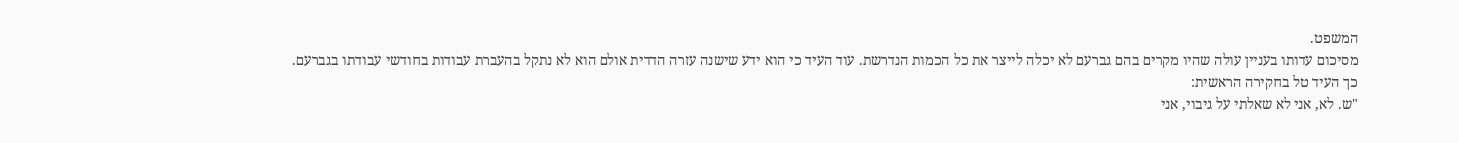המשפט.
מסיכום עדותו בעניין עולה שהיו מקרים בהם גברעם לא יכלה לייצר את כל הכמות הנדרשת. עוד העיד כי הוא ידע שישנה עזרה הדדית אולם הוא לא נתקל בהעברת עבודות בחודשי עבודתו בגברעם.
כך העיד טל בחקירה הראשית:
"ש. לא, אני לא שאלתי על גיבוי, אני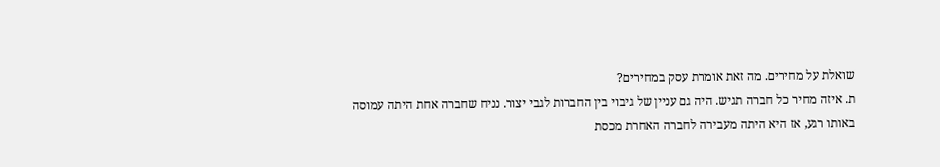שואלת על מחירים. מה זאת אומרת עסק במחירים?
ת. איזה מחיר כל חברה תגיש. היה גם עניין של גיבוי בין החברות לגבי יצור. נניח שחברה אחת היתה עמוסה באותו רגע, אז היא היתה מעבירה לחברה האחרת מכסת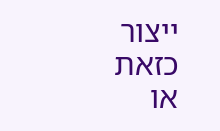ייצור כזאת או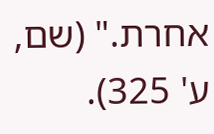אחרת." (שם, ע' 325).